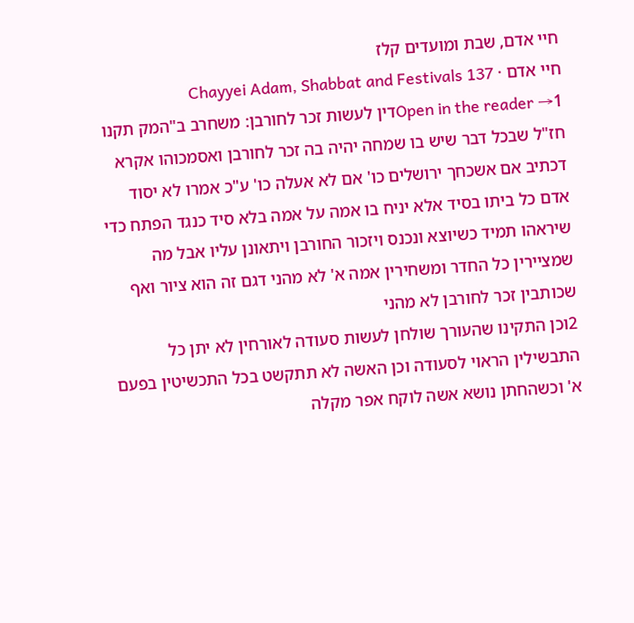חיי אדם, שבת ומועדים קלז
חיי אדם · Chayyei Adam, Shabbat and Festivals 137
Open in the reader →1דין לעשות זכר לחורבן: משחרב ב"המק תקנו חז"ל שבכל דבר שיש בו שמחה יהיה בה זכר לחורבן ואסמכוהו אקרא דכתיב אם אשכחך ירושלים כו' אם לא אעלה כו' ע"כ אמרו לא יסוד אדם כל ביתו בסיד אלא יניח בו אמה על אמה בלא סיד כנגד הפתח כדי שיראהו תמיד כשיוצא ונכנס ויזכור החורבן ויתאונן עליו אבל מה שמציירין כל החדר ומשחירין אמה א' לא מהני דגם זה הוא ציור ואף שכותבין זכר לחורבן לא מהני
2וכן התקינו שהעורך שולחן לעשות סעודה לאורחין לא יתן כל התבשילין הראוי לסעודה וכן האשה לא תתקשט בכל התכשיטין בפעם א' וכשהחתן נושא אשה לוקח אפר מקלה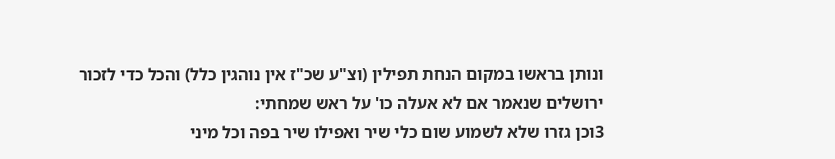ונותן בראשו במקום הנחת תפילין (וצ"ע שכ"ז אין נוהגין כלל) והכל כדי לזכור ירושלים שנאמר אם לא אעלה כו' על ראש שמחתי:
3וכן גזרו שלא לשמוע שום כלי שיר ואפילו שיר בפה וכל מיני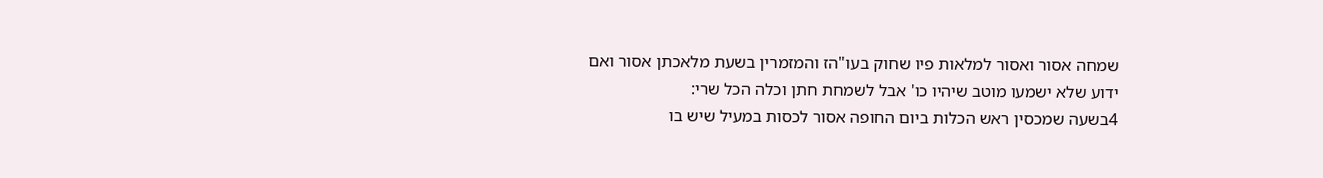שמחה אסור ואסור למלאות פיו שחוק בעו"הז והמזמרין בשעת מלאכתן אסור ואם ידוע שלא ישמעו מוטב שיהיו כו' אבל לשמחת חתן וכלה הכל שרי:
4בשעה שמכסין ראש הכלות ביום החופה אסור לכסות במעיל שיש בו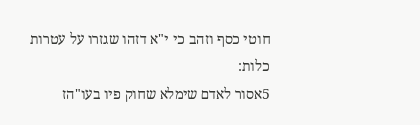חוטי כסף וזהב כי י"א דזהו שגזרו על עטרות כלות:
5אסור לאדם שימלא שחוק פיו בעו"הז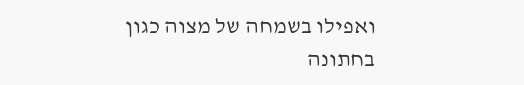ואפילו בשמחה של מצוה כגון בחתונה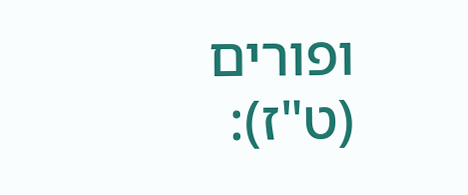ופורים (ט"ז):